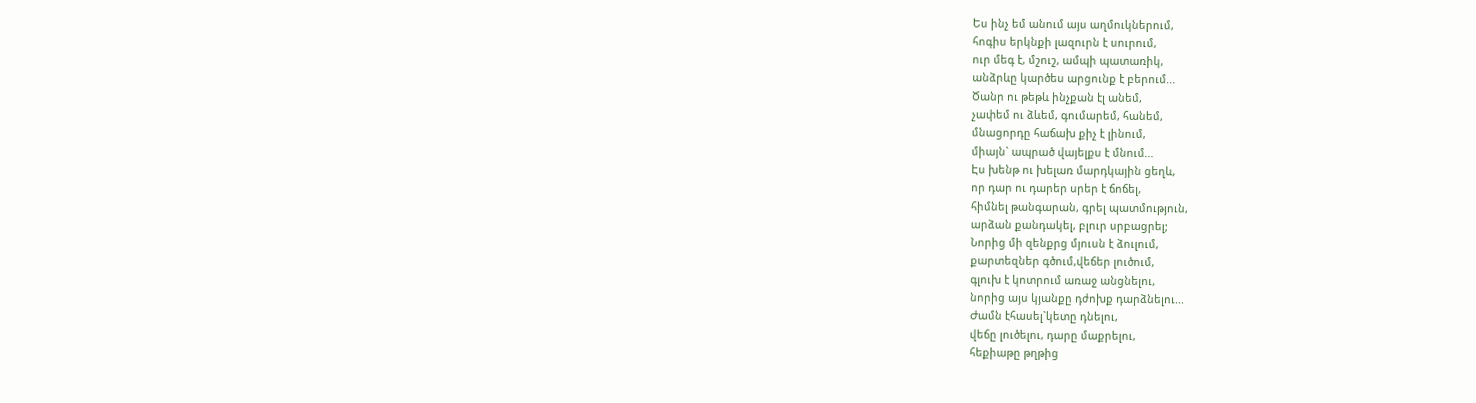Ես ինչ եմ անում այս աղմուկներում,
հոգիս երկնքի լազուրն է սուրում,
ուր մեգ է, մշուշ, ամպի պատառիկ,
անձրևը կարծես արցունք է բերում...
Ծանր ու թեթև ինչքան էլ անեմ,
չափեմ ու ձևեմ, գումարեմ, հանեմ,
մնացորդը հաճախ քիչ է լինում,
միայն` ապրած վայելքս է մնում...
Էս խենթ ու խելառ մարդկային ցեղև,
որ դար ու դարեր սրեր է ճոճել,
հիմնել թանգարան, գրել պատմություն,
արձան քանդակել, բլուր սրբացրել;
Նորից մի զենքրց մյուսն է ձուլում,
քարտեզներ գծում,վեճեր լուծում,
գլուխ է կոտրում առաջ անցնելու,
նորից այս կյանքը դժոխք դարձնելու...
Ժամն էհասել`կետը դնելու,
վեճը լուծելու, դարը մաքրելու,
հեքիաթը թղթից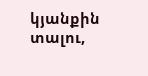կյանքին տալու,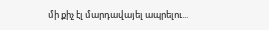մի քիչ էլ մարդավայել ապրելու...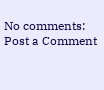No comments:
Post a Comment